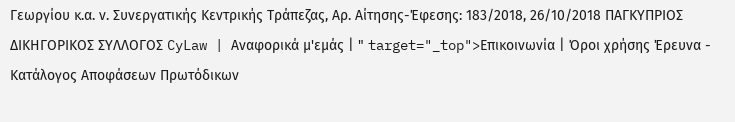Γεωργίου κ.α. ν. Συνεργατικής Κεντρικής Τράπεζας, Αρ. Αίτησης-Έφεσης: 183/2018, 26/10/2018 ΠΑΓΚΥΠΡΙΟΣ ΔΙΚΗΓΟΡΙΚΟΣ ΣΥΛΛΟΓΟΣ CyLaw | Αναφορικά μ'εμάς | " target="_top">Επικοινωνία | Όροι χρήσης Έρευνα - Κατάλογος Αποφάσεων Πρωτόδικων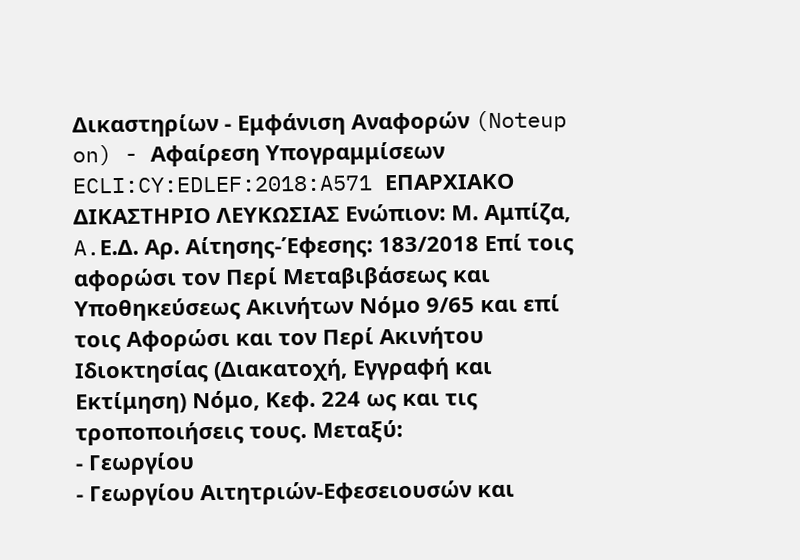Δικαστηρίων - Εμφάνιση Αναφορών (Noteup on) - Αφαίρεση Υπογραμμίσεων ECLI:CY:EDLEF:2018:A571 ΕΠΑΡΧΙΑΚΟ ΔΙΚΑΣΤΗΡΙΟ ΛΕΥΚΩΣΙΑΣ Ενώπιον: Μ. Αμπίζα, A.Ε.Δ. Αρ. Αίτησης-Έφεσης: 183/2018 Επί τοις αφορώσι τον Περί Μεταβιβάσεως και Υποθηκεύσεως Ακινήτων Νόμο 9/65 και επί τοις Αφορώσι και τον Περί Ακινήτου Ιδιοκτησίας (Διακατοχή, Εγγραφή και Εκτίμηση) Νόμο, Κεφ. 224 ως και τις τροποποιήσεις τους. Μεταξύ:
- Γεωργίου
- Γεωργίου Αιτητριών-Εφεσειουσών και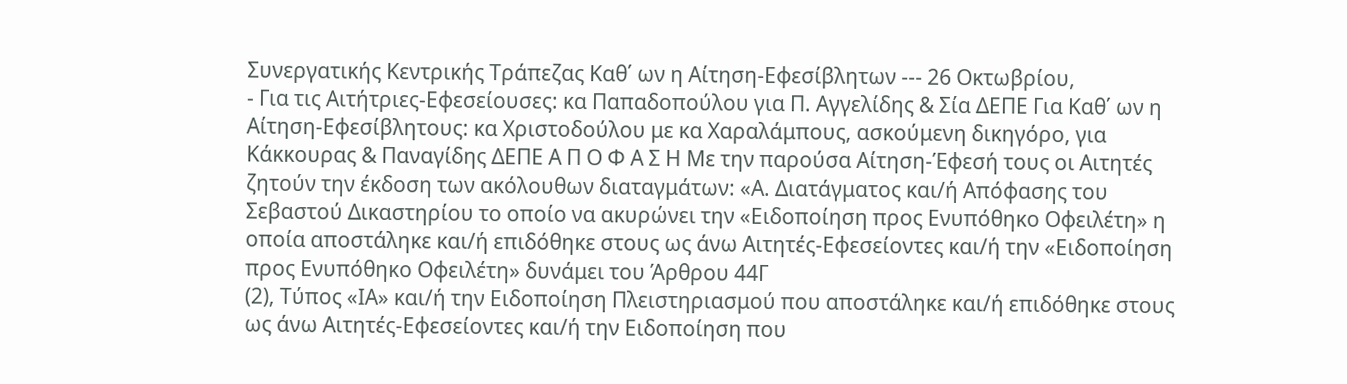Συνεργατικής Κεντρικής Τράπεζας Καθ΄ ων η Αίτηση-Εφεσίβλητων --- 26 Οκτωβρίου,
- Για τις Αιτήτριες-Εφεσείουσες: κα Παπαδοπούλου για Π. Αγγελίδης & Σία ΔΕΠΕ Για Καθ΄ ων η Αίτηση-Εφεσίβλητους: κα Χριστοδούλου με κα Χαραλάμπους, ασκούμενη δικηγόρο, για Κάκκουρας & Παναγίδης ΔΕΠΕ Α Π Ο Φ Α Σ Η Με την παρούσα Αίτηση-Έφεσή τους οι Αιτητές ζητούν την έκδοση των ακόλουθων διαταγμάτων: «Α. Διατάγματος και/ή Απόφασης του Σεβαστού Δικαστηρίου το οποίο να ακυρώνει την «Ειδοποίηση προς Ενυπόθηκο Οφειλέτη» η οποία αποστάληκε και/ή επιδόθηκε στους ως άνω Αιτητές-Εφεσείοντες και/ή την «Ειδοποίηση προς Ενυπόθηκο Οφειλέτη» δυνάμει του Άρθρου 44Γ
(2), Τύπος «ΙΑ» και/ή την Ειδοποίηση Πλειστηριασμού που αποστάληκε και/ή επιδόθηκε στους ως άνω Αιτητές-Εφεσείοντες και/ή την Ειδοποίηση που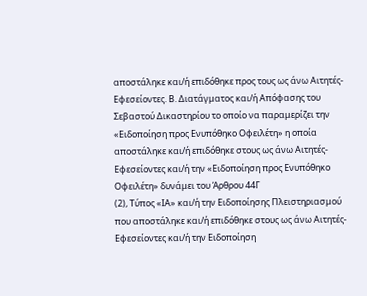αποστάληκε και/ή επιδόθηκε προς τους ως άνω Αιτητές-Εφεσείοντες. Β. Διατάγματος και/ή Απόφασης του Σεβαστού Δικαστηρίου το οποίο να παραμερίζει την «Ειδοποίηση προς Ενυπόθηκο Οφειλέτη» η οποία αποστάληκε και/ή επιδόθηκε στους ως άνω Αιτητές-Εφεσείοντες και/ή την «Ειδοποίηση προς Ενυπόθηκο Οφειλέτη» δυνάμει του Άρθρου 44Γ
(2), Τύπος «ΙΑ» και/ή την Ειδοποίησης Πλειστηριασμού που αποστάληκε και/ή επιδόθηκε στους ως άνω Αιτητές-Εφεσείοντες και/ή την Ειδοποίηση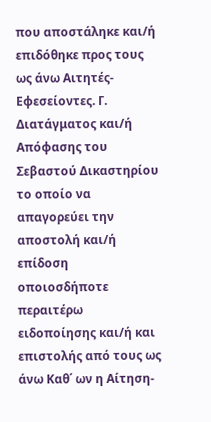που αποστάληκε και/ή επιδόθηκε προς τους ως άνω Αιτητές-Εφεσείοντες. Γ. Διατάγματος και/ή Απόφασης του Σεβαστού Δικαστηρίου το οποίο να απαγορεύει την αποστολή και/ή επίδοση οποιοσδήποτε περαιτέρω ειδοποίησης και/ή και επιστολής από τους ως άνω Καθ΄ ων η Αίτηση-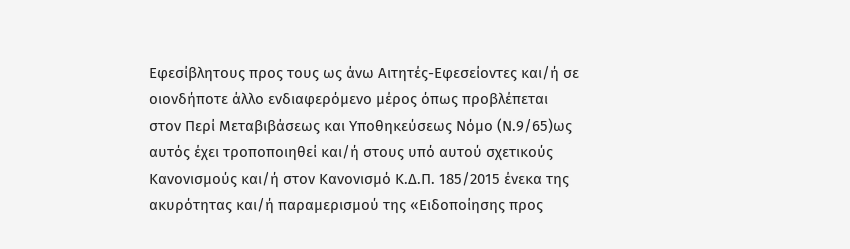Εφεσίβλητους προς τους ως άνω Αιτητές-Εφεσείοντες και/ή σε οιονδήποτε άλλο ενδιαφερόμενο μέρος όπως προβλέπεται στον Περί Μεταβιβάσεως και Υποθηκεύσεως Νόμο (Ν.9/65)ως αυτός έχει τροποποιηθεί και/ή στους υπό αυτού σχετικούς Κανονισμούς και/ή στον Κανονισμό Κ.Δ.Π. 185/2015 ένεκα της ακυρότητας και/ή παραμερισμού της «Ειδοποίησης προς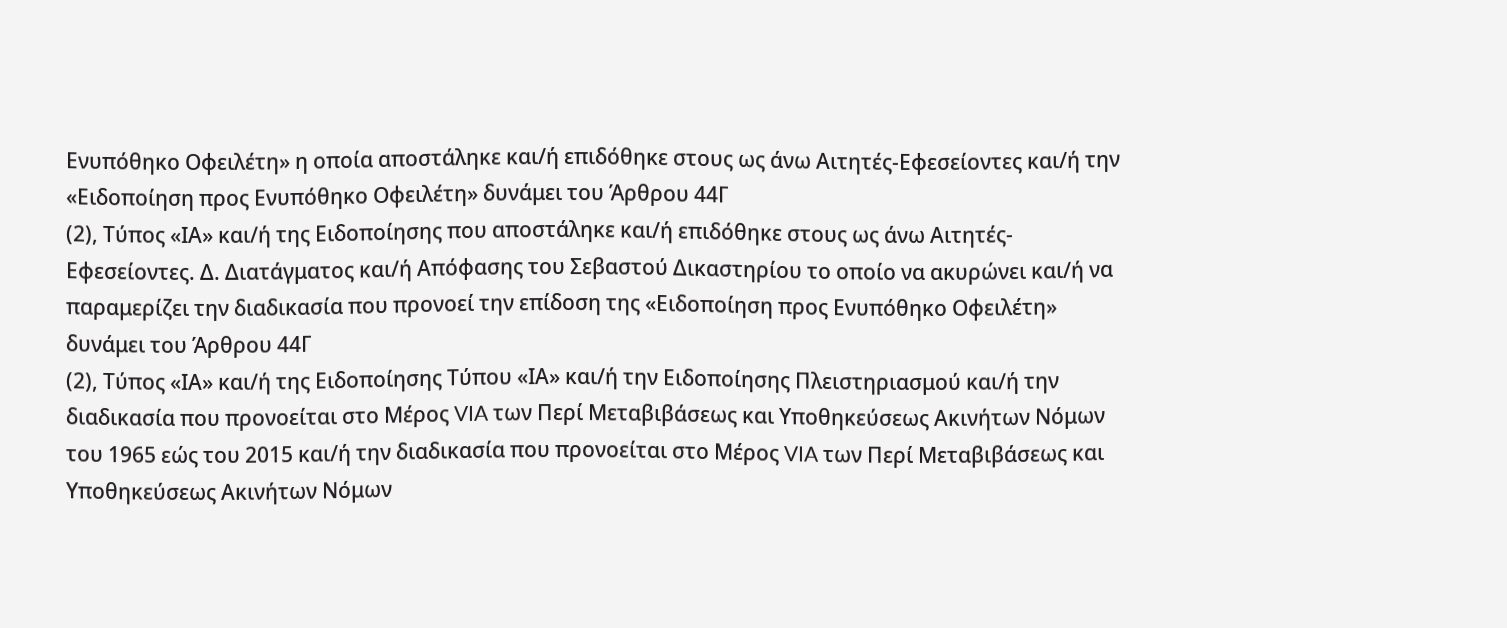Ενυπόθηκο Οφειλέτη» η οποία αποστάληκε και/ή επιδόθηκε στους ως άνω Αιτητές-Εφεσείοντες και/ή την «Ειδοποίηση προς Ενυπόθηκο Οφειλέτη» δυνάμει του Άρθρου 44Γ
(2), Τύπος «ΙΑ» και/ή της Ειδοποίησης που αποστάληκε και/ή επιδόθηκε στους ως άνω Αιτητές-Εφεσείοντες. Δ. Διατάγματος και/ή Απόφασης του Σεβαστού Δικαστηρίου το οποίο να ακυρώνει και/ή να παραμερίζει την διαδικασία που προνοεί την επίδοση της «Ειδοποίηση προς Ενυπόθηκο Οφειλέτη» δυνάμει του Άρθρου 44Γ
(2), Τύπος «ΙΑ» και/ή της Ειδοποίησης Τύπου «ΙΑ» και/ή την Ειδοποίησης Πλειστηριασμού και/ή την διαδικασία που προνοείται στο Μέρος VIA των Περί Μεταβιβάσεως και Υποθηκεύσεως Ακινήτων Νόμων του 1965 εώς του 2015 και/ή την διαδικασία που προνοείται στο Μέρος VIA των Περί Μεταβιβάσεως και Υποθηκεύσεως Ακινήτων Νόμων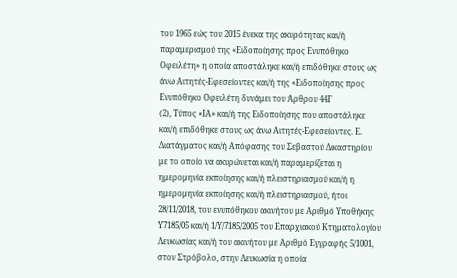του 1965 εώς του 2015 ένεκα της ακυρότητας και/ή παραμερισμού της «Ειδοποίησης προς Ενυπόθηκο Οφειλέτη» η οποία αποστάληκε και/ή επιδόθηκε στους ως άνω Αιτητές-Εφεσείοντες και/ή της «Ειδοποίησης προς Ενυπόθηκο Οφειλέτη δυνάμει του Άρθρου 44Γ
(2), Τύπος «ΙΑ» και/ή της Ειδοποίησης που αποστάληκε και/ή επιδόθηκε στους ως άνω Αιτητές-Εφεσείοντες. Ε. Διατάγματος και/ή Aπόφασης του Σεβαστού Δικαστηρίου με το οποίο να ακυρώνεται και/ή παραμερίζεται η ημερομηνία εκποίησης και/ή πλειστηριασμού και/ή η ημερομηνία εκποίησης και/ή πλειστηριασμού, ήτοι 28/11/2018, του ενυπόθηκου ακινήτου με Αριθμό Υποθήκης Υ7185/05 και/ή 1/Υ/7185/2005 του Επαρχιακού Κτηματολογίου Λευκωσίας και/ή του ακινήτου με Αριθμό Εγγραφής 5/1001, στον Στρόβολο, στην Λευκωσία η οποία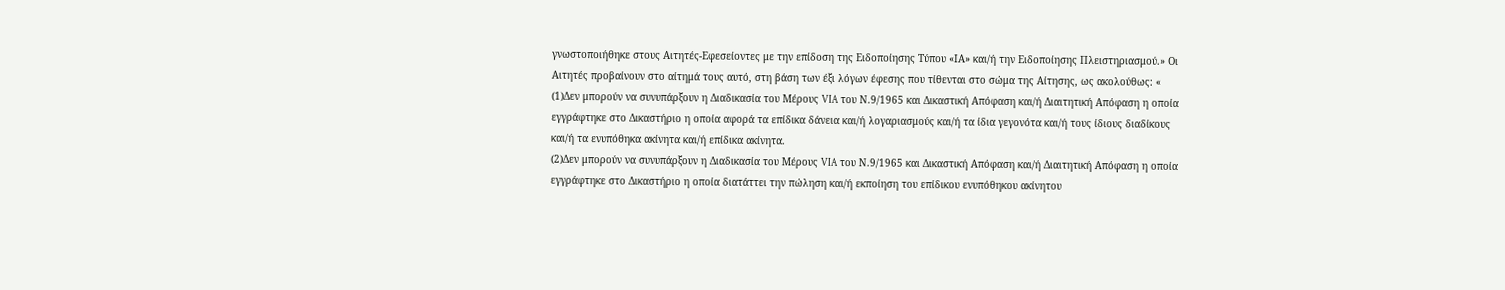γνωστοποιήθηκε στους Αιτητές-Εφεσείοντες με την επίδοση της Ειδοποίησης Τύπου «ΙΑ» και/ή την Ειδοποίησης Πλειστηριασμού.» Οι Αιτητές προβαίνουν στο αίτημά τους αυτό, στη βάση των έξι λόγων έφεσης που τίθενται στο σώμα της Αίτησης, ως ακολούθως: «
(1)Δεν μπορούν να συνυπάρξουν η Διαδικασία του Μέρους VIA του Ν.9/1965 και Δικαστική Απόφαση και/ή Διαιτητική Απόφαση η οποία εγγράφτηκε στο Δικαστήριο η οποία αφορά τα επίδικα δάνεια και/ή λογαριασμούς και/ή τα ίδια γεγονότα και/ή τους ίδιους διαδίκους και/ή τα ενυπόθηκα ακίνητα και/ή επίδικα ακίνητα.
(2)Δεν μπορούν να συνυπάρξουν η Διαδικασία του Μέρους VIA του Ν.9/1965 και Δικαστική Απόφαση και/ή Διαιτητική Απόφαση η οποία εγγράφτηκε στο Δικαστήριο η οποία διατάττει την πώληση και/ή εκποίηση του επίδικου ενυπόθηκου ακίνητου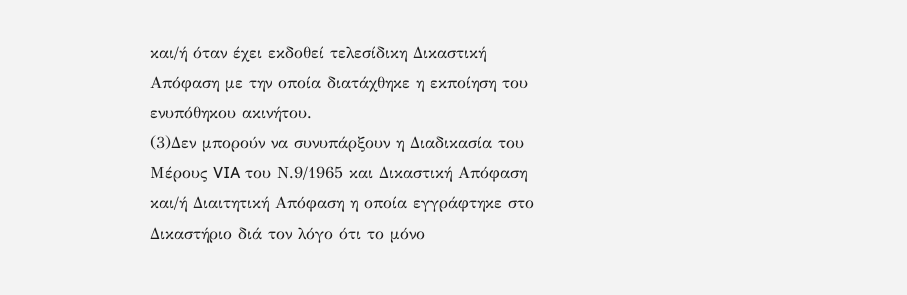και/ή όταν έχει εκδοθεί τελεσίδικη Δικαστική Απόφαση με την οποία διατάχθηκε η εκποίηση του ενυπόθηκου ακινήτου.
(3)Δεν μπορούν να συνυπάρξουν η Διαδικασία του Μέρους VIA του Ν.9/1965 και Δικαστική Απόφαση και/ή Διαιτητική Απόφαση η οποία εγγράφτηκε στο Δικαστήριο διά τον λόγο ότι το μόνο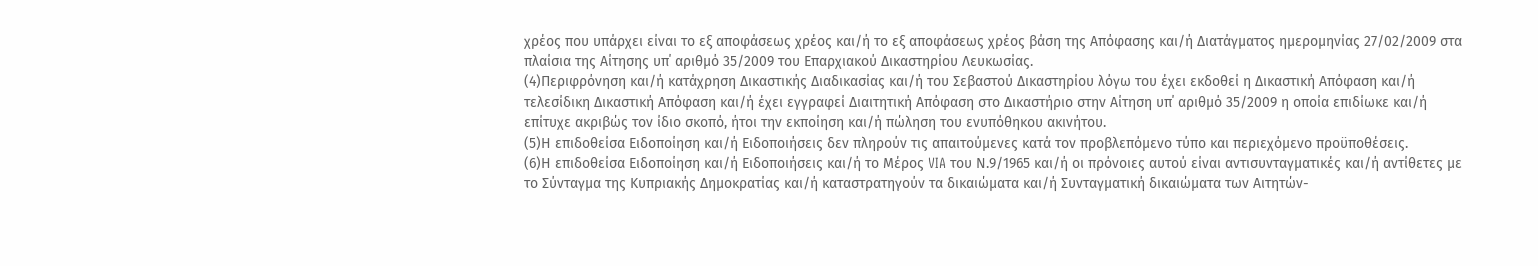χρέος που υπάρχει είναι το εξ αποφάσεως χρέος και/ή το εξ αποφάσεως χρέος βάση της Απόφασης και/ή Διατάγματος ημερομηνίας 27/02/2009 στα πλαίσια της Αίτησης υπ΄ αριθμό 35/2009 του Επαρχιακού Δικαστηρίου Λευκωσίας.
(4)Περιφρόνηση και/ή κατάχρηση Δικαστικής Διαδικασίας και/ή του Σεβαστού Δικαστηρίου λόγω του έχει εκδοθεί η Δικαστική Απόφαση και/ή τελεσίδικη Δικαστική Απόφαση και/ή έχει εγγραφεί Διαιτητική Απόφαση στο Δικαστήριο στην Αίτηση υπ΄ αριθμό 35/2009 η οποία επιδίωκε και/ή επίτυχε ακριβώς τον ίδιο σκοπό, ήτοι την εκποίηση και/ή πώληση του ενυπόθηκου ακινήτου.
(5)Η επιδοθείσα Ειδοποίηση και/ή Ειδοποιήσεις δεν πληρούν τις απαιτούμενες κατά τον προβλεπόμενο τύπο και περιεχόμενο προϋποθέσεις.
(6)Η επιδοθείσα Ειδοποίηση και/ή Ειδοποιήσεις και/ή το Μέρος VIA του Ν.9/1965 και/ή οι πρόνοιες αυτού είναι αντισυνταγματικές και/ή αντίθετες με το Σύνταγμα της Κυπριακής Δημοκρατίας και/ή καταστρατηγούν τα δικαιώματα και/ή Συνταγματική δικαιώματα των Αιτητών-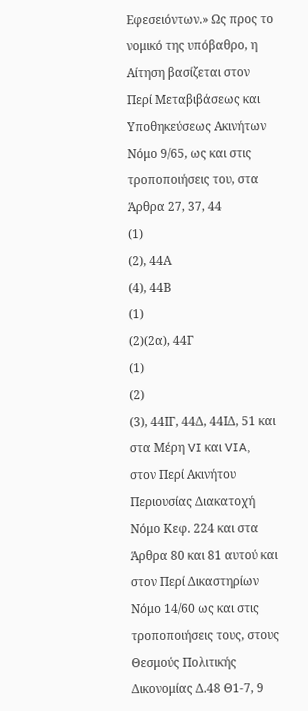Εφεσειόντων.» Ως προς το νομικό της υπόβαθρο, η Αίτηση βασίζεται στον Περί Μεταβιβάσεως και Υποθηκεύσεως Ακινήτων Νόμο 9/65, ως και στις τροποποιήσεις του, στα Άρθρα 27, 37, 44
(1)
(2), 44Α
(4), 44Β
(1)
(2)(2α), 44Γ
(1)
(2)
(3), 44ΙΓ, 44Δ, 44ΙΔ, 51 και στα Μέρη VI και VIA, στον Περί Ακινήτου Περιουσίας Διακατοχή Νόμο Κεφ. 224 και στα Άρθρα 80 και 81 αυτού και στον Περί Δικαστηρίων Νόμο 14/60 ως και στις τροποποιήσεις τους, στους Θεσμούς Πολιτικής Δικονομίας Δ.48 Θ1-7, 9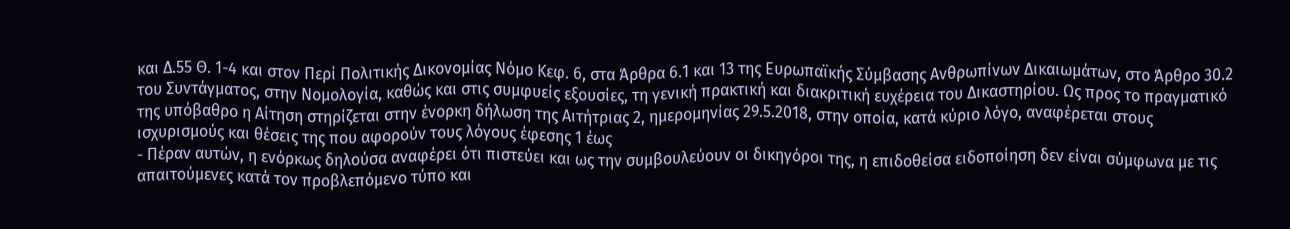και Δ.55 Θ. 1-4 και στον Περί Πολιτικής Δικονομίας Νόμο Κεφ. 6, στα Άρθρα 6.1 και 13 της Ευρωπαϊκής Σύμβασης Ανθρωπίνων Δικαιωμάτων, στο Άρθρο 30.2 του Συντάγματος, στην Νομολογία, καθώς και στις συμφυείς εξουσίες, τη γενική πρακτική και διακριτική ευχέρεια του Δικαστηρίου. Ως προς το πραγματικό της υπόβαθρο η Αίτηση στηρίζεται στην ένορκη δήλωση της Αιτήτριας 2, ημερομηνίας 29.5.2018, στην οποία, κατά κύριο λόγο, αναφέρεται στους ισχυρισμούς και θέσεις της που αφορούν τους λόγους έφεσης 1 έως
- Πέραν αυτών, η ενόρκως δηλούσα αναφέρει ότι πιστεύει και ως την συμβουλεύουν οι δικηγόροι της, η επιδοθείσα ειδοποίηση δεν είναι σύμφωνα με τις απαιτούμενες κατά τον προβλεπόμενο τύπο και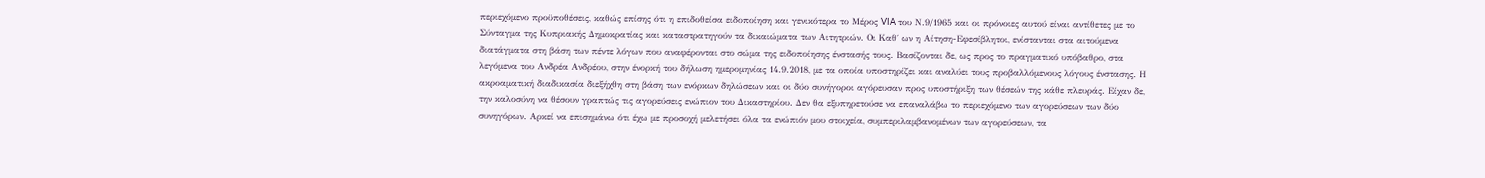περιεχόμενο προϋποθέσεις, καθώς επίσης ότι η επιδοθείσα ειδοποίηση και γενικότερα το Μέρος VIA του Ν.9/1965 και οι πρόνοιες αυτού είναι αντίθετες με το Σύνταγμα της Κυπριακής Δημοκρατίας και καταστρατηγούν τα δικαιώματα των Αιτητριών. Οι Καθ΄ ων η Αίτηση-Εφεσίβλητοι, ενίστανται στα αιτούμενα διατάγματα στη βάση των πέντε λόγων που αναφέρονται στο σώμα της ειδοποίησης ένστασής τους. Βασίζονται δε, ως προς το πραγματικό υπόβαθρο, στα λεγόμενα του Ανδρέα Ανδρέου, στην ένορκή του δήλωση ημερομηνίας 14.9.2018, με τα οποία υποστηρίζει και αναλύει τους προβαλλόμενους λόγους ένστασης. Η ακροαματική διαδικασία διεξήχθη στη βάση των ενόρκων δηλώσεων και οι δύο συνήγοροι αγόρευσαν προς υποστήριξη των θέσεών της κάθε πλευράς. Είχαν δε, την καλοσύνη να θέσουν γραπτώς τις αγορεύσεις ενώπιον του Δικαστηρίου. Δεν θα εξυπηρετούσε να επαναλάβω το περιεχόμενο των αγορεύσεων των δύο συνηγόρων. Αρκεί να επισημάνω ότι έχω με προσοχή μελετήσει όλα τα ενώπιόν μου στοιχεία, συμπεριλαμβανομένων των αγορεύσεων, τα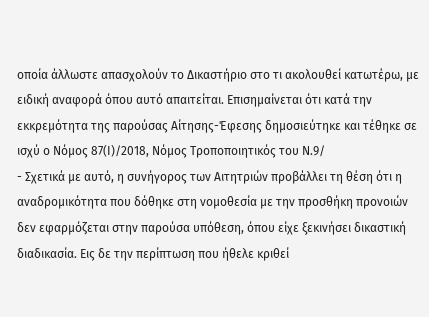οποία άλλωστε απασχολούν το Δικαστήριο στο τι ακολουθεί κατωτέρω, με ειδική αναφορά όπου αυτό απαιτείται. Επισημαίνεται ότι κατά την εκκρεμότητα της παρούσας Αίτησης-Έφεσης δημοσιεύτηκε και τέθηκε σε ισχύ ο Νόμος 87(Ι)/2018, Νόμος Τροποποιητικός του Ν.9/
- Σχετικά με αυτό, η συνήγορος των Αιτητριών προβάλλει τη θέση ότι η αναδρομικότητα που δόθηκε στη νομοθεσία με την προσθήκη προνοιών δεν εφαρμόζεται στην παρούσα υπόθεση, όπου είχε ξεκινήσει δικαστική διαδικασία. Εις δε την περίπτωση που ήθελε κριθεί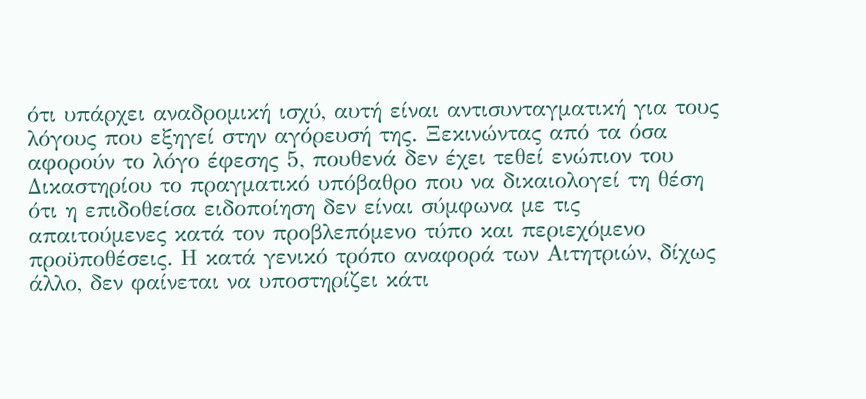ότι υπάρχει αναδρομική ισχύ, αυτή είναι αντισυνταγματική για τους λόγους που εξηγεί στην αγόρευσή της. Ξεκινώντας από τα όσα αφορούν το λόγο έφεσης 5, πουθενά δεν έχει τεθεί ενώπιον του Δικαστηρίου το πραγματικό υπόβαθρο που να δικαιολογεί τη θέση ότι η επιδοθείσα ειδοποίηση δεν είναι σύμφωνα με τις απαιτούμενες κατά τον προβλεπόμενο τύπο και περιεχόμενο προϋποθέσεις. Η κατά γενικό τρόπο αναφορά των Αιτητριών, δίχως άλλο, δεν φαίνεται να υποστηρίζει κάτι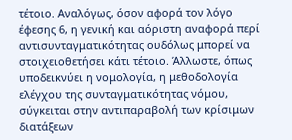τέτοιο. Αναλόγως, όσον αφορά τον λόγο έφεσης 6, η γενική και αόριστη αναφορά περί αντισυνταγματικότητας ουδόλως μπορεί να στοιχειοθετήσει κάτι τέτοιο. Άλλωστε, όπως υποδεικνύει η νομολογία, η μεθοδολογία ελέγχου της συνταγματικότητας νόμου, σύγκειται στην αντιπαραβολή των κρίσιμων διατάξεων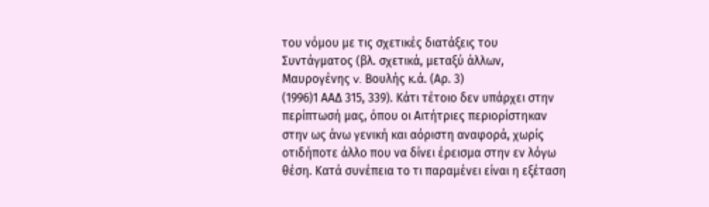του νόμου με τις σχετικές διατάξεις του Συντάγματος (βλ. σχετικά, μεταξύ άλλων, Μαυρογένης v. Βουλής κ.ά. (Αρ. 3)
(1996)1 ΑΑΔ 315, 339). Κάτι τέτοιο δεν υπάρχει στην περίπτωσή μας, όπου οι Αιτήτριες περιορίστηκαν στην ως άνω γενική και αόριστη αναφορά, χωρίς οτιδήποτε άλλο που να δίνει έρεισμα στην εν λόγω θέση. Κατά συνέπεια το τι παραμένει είναι η εξέταση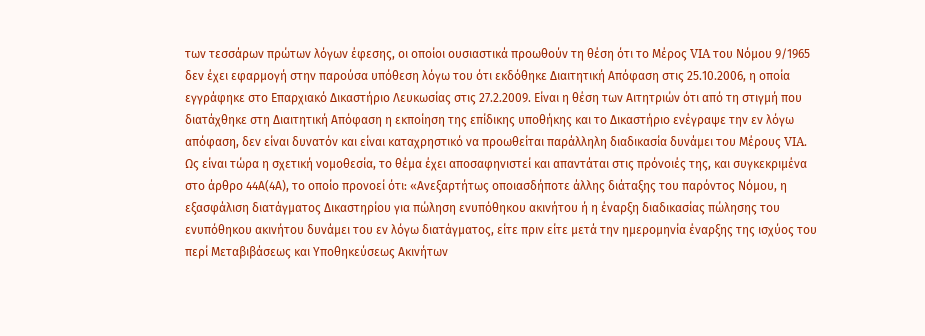των τεσσάρων πρώτων λόγων έφεσης, οι οποίοι ουσιαστικά προωθούν τη θέση ότι το Μέρος VIA του Νόμου 9/1965 δεν έχει εφαρμογή στην παρούσα υπόθεση λόγω του ότι εκδόθηκε Διαιτητική Απόφαση στις 25.10.2006, η οποία εγγράφηκε στο Επαρχιακό Δικαστήριο Λευκωσίας στις 27.2.2009. Είναι η θέση των Αιτητριών ότι από τη στιγμή που διατάχθηκε στη Διαιτητική Απόφαση η εκποίηση της επίδικης υποθήκης και το Δικαστήριο ενέγραψε την εν λόγω απόφαση, δεν είναι δυνατόν και είναι καταχρηστικό να προωθείται παράλληλη διαδικασία δυνάμει του Μέρους VIA. Ως είναι τώρα η σχετική νομοθεσία, το θέμα έχει αποσαφηνιστεί και απαντάται στις πρόνοιές της, και συγκεκριμένα στο άρθρο 44Α(4Α), το οποίο προνοεί ότι: «Ανεξαρτήτως οποιασδήποτε άλλης διάταξης του παρόντος Νόμου, η εξασφάλιση διατάγματος Δικαστηρίου για πώληση ενυπόθηκου ακινήτου ή η έναρξη διαδικασίας πώλησης του ενυπόθηκου ακινήτου δυνάμει του εν λόγω διατάγματος, είτε πριν είτε μετά την ημερομηνία έναρξης της ισχύος του περί Μεταβιβάσεως και Υποθηκεύσεως Ακινήτων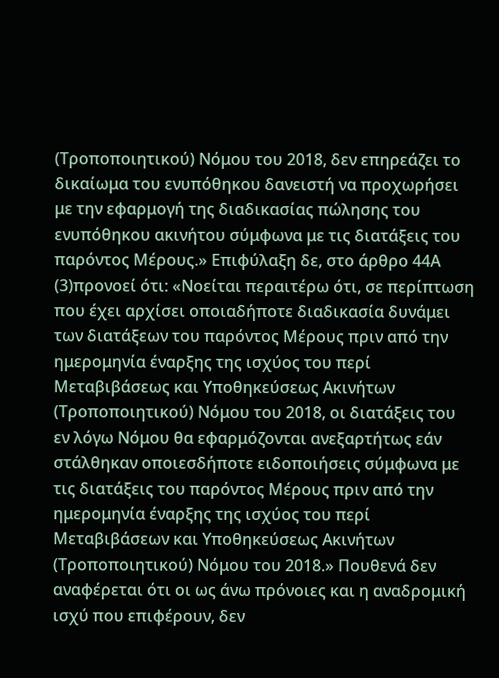(Τροποποιητικού) Νόμου του 2018, δεν επηρεάζει το δικαίωμα του ενυπόθηκου δανειστή να προχωρήσει με την εφαρμογή της διαδικασίας πώλησης του ενυπόθηκου ακινήτου σύμφωνα με τις διατάξεις του παρόντος Μέρους.» Επιφύλαξη δε, στο άρθρο 44Α
(3)προνοεί ότι: «Νοείται περαιτέρω ότι, σε περίπτωση που έχει αρχίσει οποιαδήποτε διαδικασία δυνάμει των διατάξεων του παρόντος Μέρους πριν από την ημερομηνία έναρξης της ισχύος του περί Μεταβιβάσεως και Υποθηκεύσεως Ακινήτων (Τροποποιητικού) Νόμου του 2018, οι διατάξεις του εν λόγω Νόμου θα εφαρμόζονται ανεξαρτήτως εάν στάλθηκαν οποιεσδήποτε ειδοποιήσεις σύμφωνα με τις διατάξεις του παρόντος Μέρους πριν από την ημερομηνία έναρξης της ισχύος του περί Μεταβιβάσεων και Υποθηκεύσεως Ακινήτων (Τροποποιητικού) Νόμου του 2018.» Πουθενά δεν αναφέρεται ότι οι ως άνω πρόνοιες και η αναδρομική ισχύ που επιφέρουν, δεν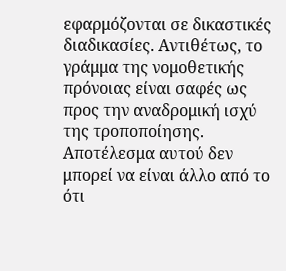εφαρμόζονται σε δικαστικές διαδικασίες. Αντιθέτως, το γράμμα της νομοθετικής πρόνοιας είναι σαφές ως προς την αναδρομική ισχύ της τροποποίησης. Αποτέλεσμα αυτού δεν μπορεί να είναι άλλο από το ότι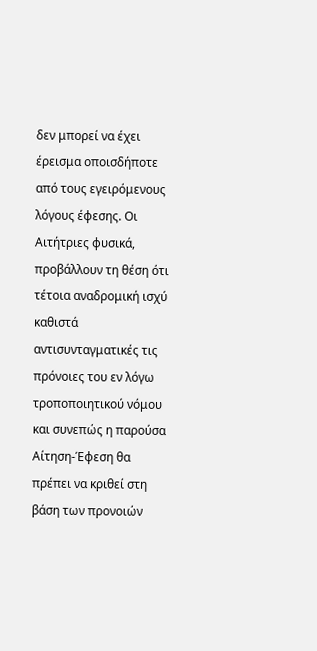δεν μπορεί να έχει έρεισμα οποισδήποτε από τους εγειρόμενους λόγους έφεσης. Οι Αιτήτριες φυσικά, προβάλλουν τη θέση ότι τέτοια αναδρομική ισχύ καθιστά αντισυνταγματικές τις πρόνοιες του εν λόγω τροποποιητικού νόμου και συνεπώς η παρούσα Αίτηση-Έφεση θα πρέπει να κριθεί στη βάση των προνοιών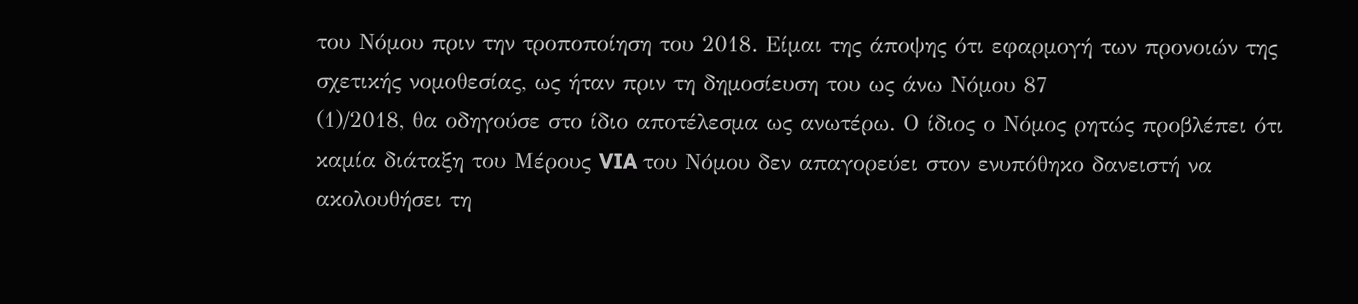του Νόμου πριν την τροποποίηση του 2018. Είμαι της άποψης ότι εφαρμογή των προνοιών της σχετικής νομοθεσίας, ως ήταν πριν τη δημοσίευση του ως άνω Νόμου 87
(1)/2018, θα οδηγούσε στο ίδιο αποτέλεσμα ως ανωτέρω. Ο ίδιος ο Νόμος ρητώς προβλέπει ότι καμία διάταξη του Μέρους VIA του Νόμου δεν απαγορεύει στον ενυπόθηκο δανειστή να ακολουθήσει τη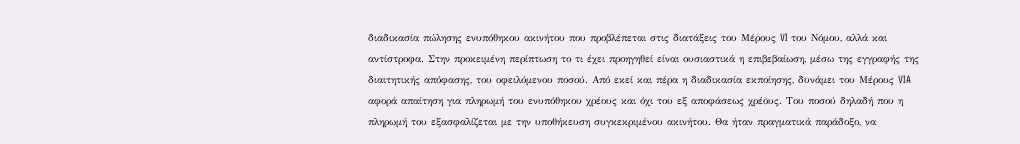διαδικασία πώλησης ενυπόθηκου ακινήτου που προβλέπεται στις διατάξεις του Μέρους VI του Νόμου, αλλά και αντίστροφα. Στην προκειμένη περίπτωση το τι έχει προηγηθεί είναι ουσιαστικά η επιβεβαίωση, μέσω της εγγραφής της διαιτητικής απόφασης, του οφειλόμενου ποσού. Από εκεί και πέρα η διαδικασία εκποίησης, δυνάμει του Μέρους VIA αφορά απαίτηση για πληρωμή του ενυπόθηκου χρέους και όχι του εξ αποφάσεως χρέους. Του ποσού δηλαδή που η πληρωμή του εξασφαλίζεται με την υποθήκευση συγκεκριμένου ακινήτου. Θα ήταν πραγματικά παράδοξο, να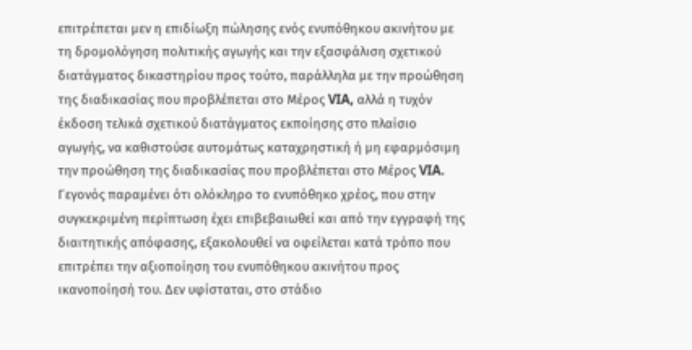επιτρέπεται μεν η επιδίωξη πώλησης ενός ενυπόθηκου ακινήτου με τη δρομολόγηση πολιτικής αγωγής και την εξασφάλιση σχετικού διατάγματος δικαστηρίου προς τούτο, παράλληλα με την προώθηση της διαδικασίας που προβλέπεται στο Μέρος VIA, αλλά η τυχόν έκδοση τελικά σχετικού διατάγματος εκποίησης στο πλαίσιο αγωγής, να καθιστούσε αυτομάτως καταχρηστική ή μη εφαρμόσιμη την προώθηση της διαδικασίας που προβλέπεται στο Μέρος VIA. Γεγονός παραμένει ότι ολόκληρο το ενυπόθηκο χρέος, που στην συγκεκριμένη περίπτωση έχει επιβεβαιωθεί και από την εγγραφή της διαιτητικής απόφασης, εξακολουθεί να οφείλεται κατά τρόπο που επιτρέπει την αξιοποίηση του ενυπόθηκου ακινήτου προς ικανοποίησή του. Δεν υφίσταται, στο στάδιο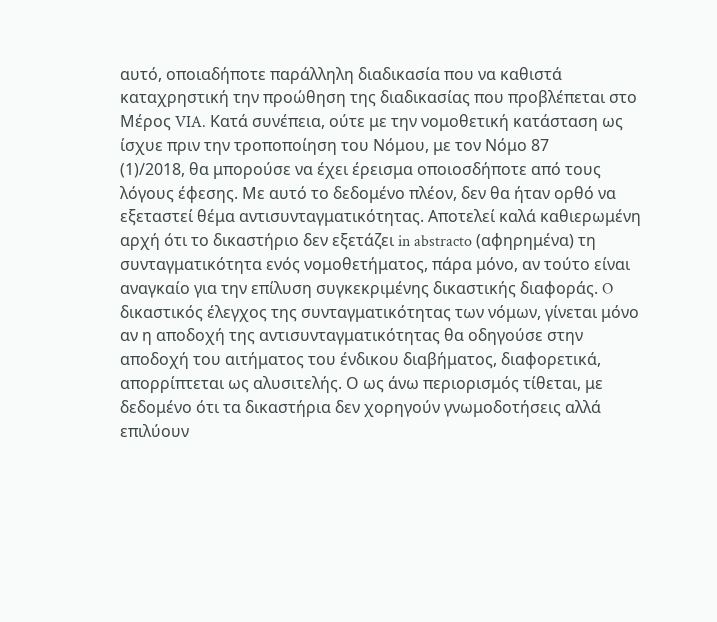αυτό, οποιαδήποτε παράλληλη διαδικασία που να καθιστά καταχρηστική την προώθηση της διαδικασίας που προβλέπεται στο Μέρος VIA. Κατά συνέπεια, ούτε με την νομοθετική κατάσταση ως ίσχυε πριν την τροποποίηση του Νόμου, με τον Νόμο 87
(1)/2018, θα μπορούσε να έχει έρεισμα οποιοσδήποτε από τους λόγους έφεσης. Με αυτό το δεδομένο πλέον, δεν θα ήταν ορθό να εξεταστεί θέμα αντισυνταγματικότητας. Αποτελεί καλά καθιερωμένη αρχή ότι το δικαστήριο δεν εξετάζει in abstracto (αφηρημένα) τη συνταγματικότητα ενός νομοθετήματος, πάρα μόνο, αν τούτο είναι αναγκαίο για την επίλυση συγκεκριμένης δικαστικής διαφοράς. O δικαστικός έλεγχος της συνταγματικότητας των νόμων, γίνεται μόνο αν η αποδοχή της αντισυνταγματικότητας θα οδηγούσε στην αποδοχή του αιτήματος του ένδικου διαβήματος, διαφορετικά, απορρίπτεται ως αλυσιτελής. Ο ως άνω περιορισμός τίθεται, με δεδομένο ότι τα δικαστήρια δεν χορηγούν γνωμοδοτήσεις αλλά επιλύουν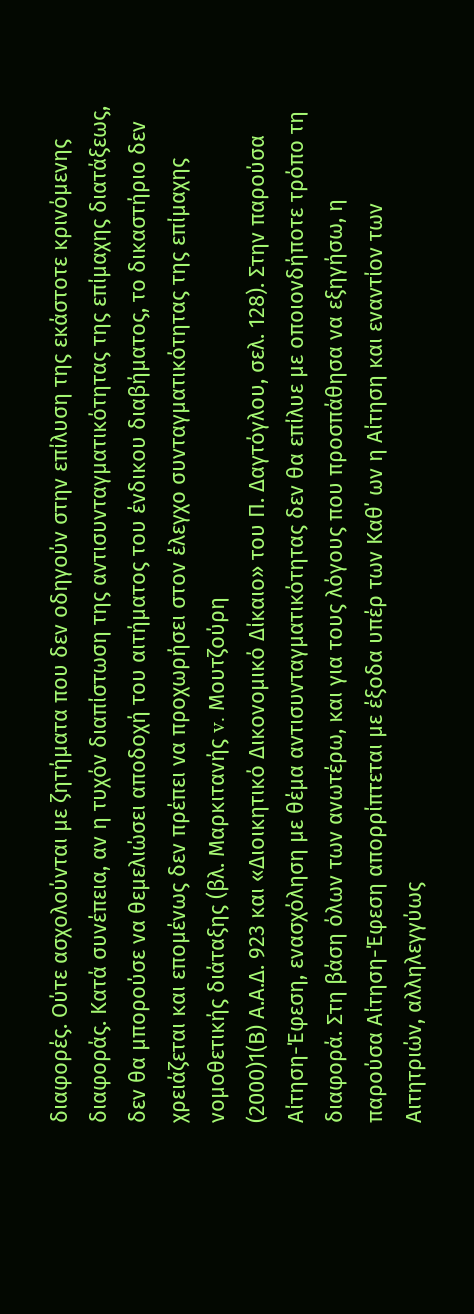διαφορές. Ούτε ασχολούνται με ζητήματα που δεν οδηγούν στην επίλυση της εκάστοτε κρινόμενης διαφοράς. Κατά συνέπεια, αν η τυχόν διαπίστωση της αντισυνταγματικότητας της επίμαχης διατάξεως, δεν θα μπορούσε να θεμελιώσει αποδοχή του αιτήματος του ένδικου διαβήματος, το δικαστήριο δεν χρειάζεται και επομένως δεν πρέπει να προχωρήσει στον έλεγχο συνταγματικότητας της επίμαχης νομοθετικής διάταξης (βλ. Μαρκιτανής v. Μουτζούρη
(2000)1(Β) Α.Α.Δ. 923 και «Διοικητικό Δικονομικό Δίκαιο» του Π. Δαγτόγλου, σελ. 128). Στην παρούσα Αίτηση-Έφεση, ενασχόληση με θέμα αντισυνταγματικότητας δεν θα επίλυε με οποιονδήποτε τρόπο τη διαφορά. Στη βάση όλων των ανωτέρω, και για τους λόγους που προσπάθησα να εξηγήσω, η παρούσα Αίτηση-Έφεση απορρίπτεται με έξοδα υπέρ των Καθ΄ ων η Αίτηση και εναντίον των Αιτητριών, αλληλεγγύως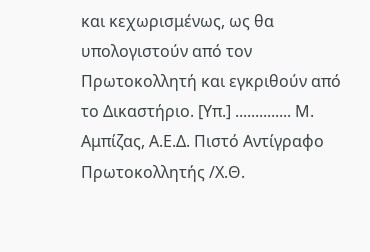και κεχωρισμένως, ως θα υπολογιστούν από τον Πρωτοκολλητή και εγκριθούν από το Δικαστήριο. [Υπ.] .............. Μ. Αμπίζας, Α.Ε.Δ. Πιστό Αντίγραφο Πρωτοκολλητής /Χ.Θ.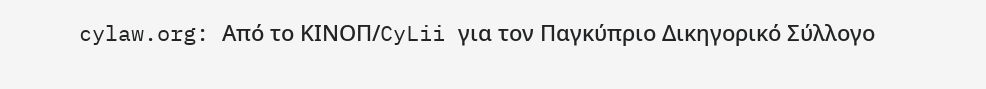cylaw.org: Από το ΚΙΝOΠ/CyLii για τον Παγκύπριο Δικηγορικό Σύλλογο